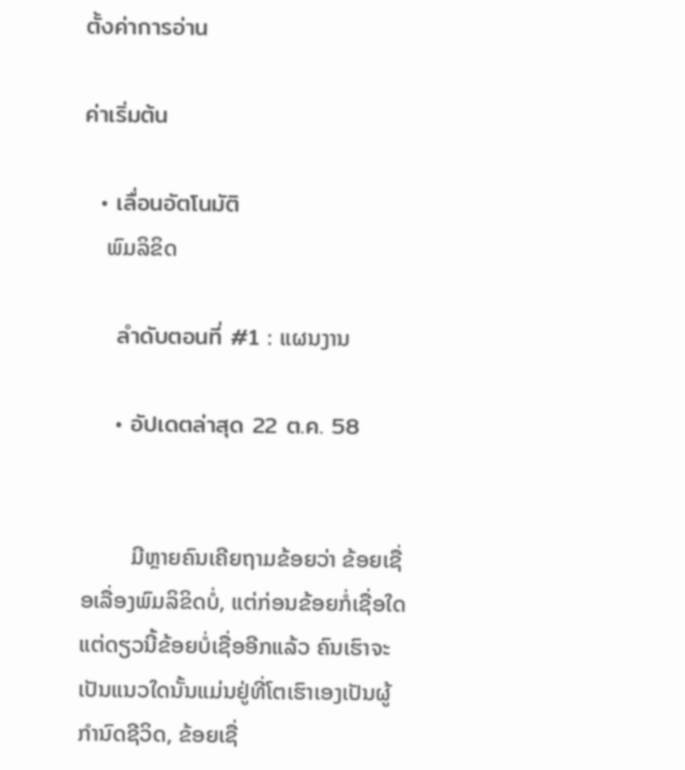ตั้งค่าการอ่าน

ค่าเริ่มต้น

  • เลื่อนอัตโนมัติ
    ພົມລິຂິດ

    ลำดับตอนที่ #1 : ແຜນງານ

    • อัปเดตล่าสุด 22 ต.ค. 58


         ມີຫຼາຍຄົນເຄີຍຖາມຂ້ອຍວ່າ ຂ້ອຍເຊື່ອເລື່ອງພົມລິຂິດບໍ່, ແຕ່ກ່ອນຂ້ອຍກໍ່ເຊື່ອໃດ ແຕ່ດຽວນີ້ຂ້ອຍບໍ່ເຊື່ອອີກແລ້ວ ຄົນເຮົາຈະເປັນແນວໃດນັ້ນແມ່ນຢູ່ທີ່ໂຕເຮົາເອງເປັນຜູ້ກຳນົດຊີວິດ, ຂ້ອຍເຊື່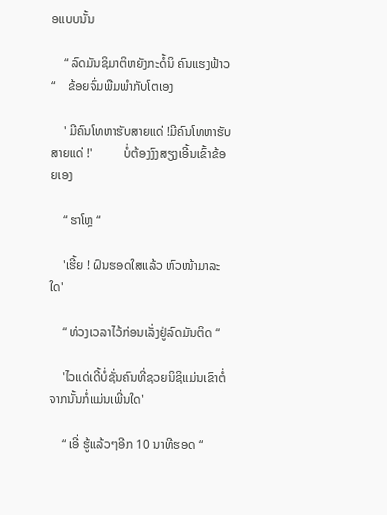ອແບບນັ້ນ

    “ ລົດມັນຊິມາຕິຫຍັງກະດໍ້ນິ ຄົນແຮງຟ້າວ“    ຂ້ອຍຈົ່ມພືມພຳກັບໂຕເອງ

    ' ມີຄົນໂທຫາຮັບສາຍແດ່ !ມີຄົນໂທຫາຮັບສາຍແດ່ !'          ບໍ່ຕ້ອງງົງສຽງເອີ້ນເຂົ້າຂ້ອຍເອງ

    “ ຮາໂຫຼ “

    'ເຮີ້ຍ ! ຝົນຮອດໃສແລ້ວ ຫົວໜ້າມາລະໃດ'

    “ ທ່ວງເວລາໄວ້ກ່ອນເລັ່ງຢູ່ລົດມັນຕິດ “

    'ໄວແດ່ເດີ້ບໍ່ຊັ່ນຄົນທີ່ຊວຍນິຊິແມ່ນເຂົາຕໍ່ຈາກນັ້ນກໍ່ແມ່ນເພີ່ນໃດ'

    “ ເອີ່ ຮູ້ແລ້ວໆອີກ 10 ນາທີຮອດ “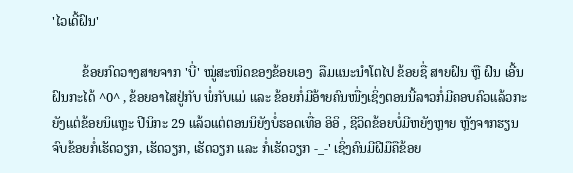'ໄວເດີ້ຝົນ'

         ຂ້ອຍກົດວາງສາຍຈາກ 'ບີ່' ໝູ່ສະໜິດຂອງຂ້ອຍເອງ  ລືມແນະນຳໂຕໄປ ຂ້ອຍຊື່ ສາຍຝົນ ຫຼື ຝົນ ເອີ້ນຝົນກະໄດ້ ^0^ , ຂ້ອຍອາໄສຢູ່ກັບ ພໍ່ກັບແມ່ ແລະ ຂ້ອຍກໍ່ມີອ້າຍຄົນໜື່ງເຊິ່ງຕອນນີ້ລາວກໍ່ມີຄອບຄົວແລ້ວກະຍັງແຕ່ຂ້ອຍນິແຫຼະ ປີນິກະ 29 ແລ້ວແຕ່ຕອນນິຍັງບໍ່ຮອດເທື່ອ ອິອິ , ຊີວິດຂ້ອຍບໍ່ມີຫຍັງຫຼາຍ ຫຼັງຈາກຮຽນຈົບຂ້ອຍກໍ່ເຮັດວຽກ, ເຮັດວຽກ, ເຮັດວຽກ ແລະ ກໍ່ເຮັດວຽກ -_-' ເຊິ່ງຄົນມີຝີມືຄືຂ້ອຍ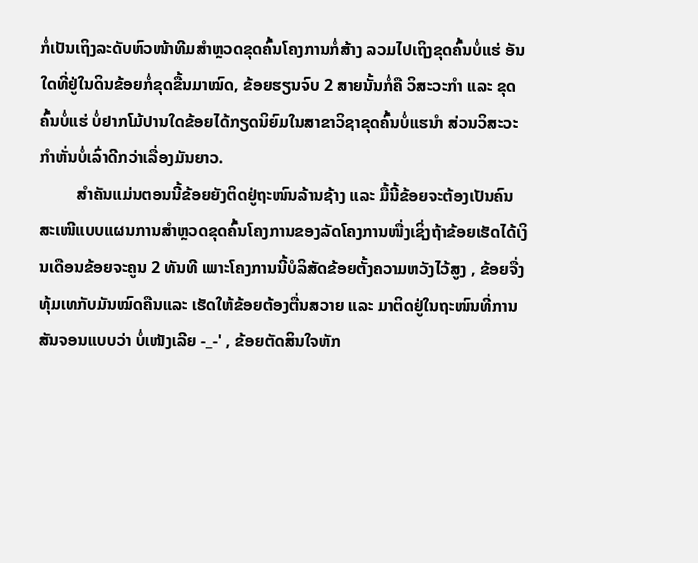ກໍ່ເປັນເຖິງລະດັບຫົວໜ້າທີມສຳຫຼວດຂຸດຄົ້ນໂຄງການກໍ່ສ້າງ ລວມໄປເຖິງຂຸດຄົ້ນບໍ່ແຮ່ ອັນໃດທີ່ຢູ່ໃນດິນຂ້ອຍກໍ່ຂຸດຂື້ນມາໝົດ, ຂ້ອຍຮຽນຈົບ 2 ສາຍນັ້ນກໍ່ຄື ວິສະວະກຳ ແລະ ຂຸດຄົ້ນບໍ່ແຮ່ ບໍ່ຢາກໂມ້ປານໃດຂ້ອຍໄດ້ກຽດນິຍົມໃນສາຂາວິຊາຂຸດຄົ້ນບໍ່ແຮນຳ ສ່ວນວິສະວະກຳຫັ່ນບໍ່ເລົ່າດີກວ່າເລື່ອງມັນຍາວ.
         ສຳຄັນແມ່ນຕອນນີ້ຂ້ອຍຍັງຕິດຢູ່ຖະໜົນລ້ານຊ້າງ ແລະ ມື້ນີ້ຂ້ອຍຈະຕ້ອງເປັນຄົນສະເໜີແບບແຜນການສຳຫຼວດຂຸດຄົ້ນໂຄງການຂອງລັດໂຄງການໜື່ງເຊິ່ງຖ້າຂ້ອຍເຮັດໄດ້ເງິນເດືອນຂ້ອຍຈະຄູນ 2 ທັນທີ ເພາະໂຄງການນີ້ບໍລິສັດຂ້ອຍຕັ້ງຄວາມຫວັງໄວ້ສູງ , ຂ້ອຍຈື່ງທຸ້ມເທກັບມັນໝົດຄືນແລະ ເຮັດໃຫ້ຂ້ອຍຕ້ອງຕື່ນສວາຍ ແລະ ມາຕິດຢູ່ໃນຖະໜົນທີ່ການສັນຈອນແບບວ່າ ບໍ່ເໜັງເລີຍ -_-' , ຂ້ອຍຕັດສິນໃຈຫັກ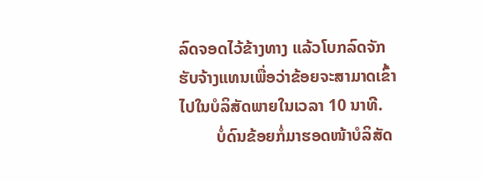ລົດຈອດໄວ້ຂ້າງທາງ ແລ້ວໂບກລົດຈັກຮັບຈ້າງແທນເພື່ອວ່າຂ້ອຍຈະສາມາດເຂົ້າໄປໃນບໍລິສັດພາຍໃນເວລາ 10 ນາທີ.
         ບໍ່ດົນຂ້ອຍກໍ່ມາຮອດໜ້າບໍລິສັດ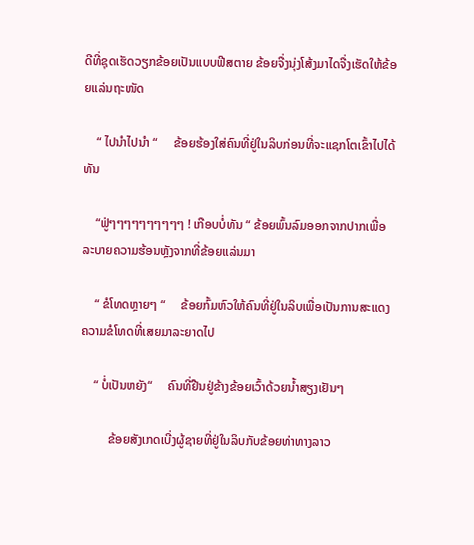ດີທີ່ຊຸດເຮັດວຽກຂ້ອຍເປັນແບບຟີສຕາຍ ຂ້ອຍຈື່ງນຸ່ງໂສ້ງມາໄດຈື່ງເຮັດໃຫ້ຂ້ອຍແລ່ນຖະໜັດ

    “ ໄປນຳໄປນຳ “     ຂ້ອຍຮ້ອງໃສ່ຄົນທີ່ຢູ່ໃນລິບກ່ອນທີ່ຈະແຊກໂຕເຂົ້າໄປໄດ້ທັນ

    “ຟູ່ໆໆໆໆໆໆໆໆໆໆ ! ເກືອບບໍ່ທັນ “ ຂ້ອຍພົ້ນລົມອອກຈາກປາກເພື່ອລະບາຍຄວາມຮ້ອນຫຼັງຈາກທີ່ຂ້ອຍແລ່ນມາ

    “ ຂໍໂທດຫຼາຍໆ “     ຂ້ອຍກົ້ມຫົວໃຫ້ຄົນທີ່ຢູ່ໃນລິບເພື່ອເປັນການສະແດງຄວາມຂໍໂທດທີ່ເສຍມາລະຍາດໄປ

    “ ບໍ່ເປັນຫຍັງ“     ຄົນທີ່ຢືນຢູ່ຂ້າງຂ້ອຍເວົ້າດ້ວຍນ້ຳສຽງເຢັນໆ

         ຂ້ອຍສັງເກດເບີ່ງຜູ້ຊາຍທີ່ຢູ່ໃນລິບກັບຂ້ອຍທ່າທາງລາວ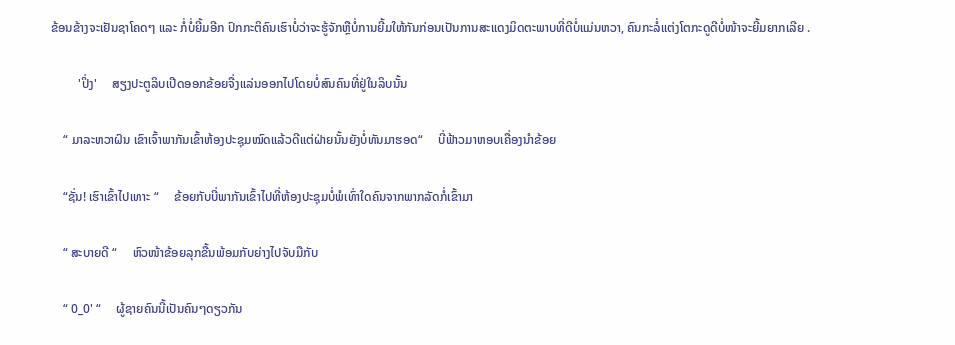ຂ້ອນຂ້າງຈະເຢັນຊາໂຄດໆ ແລະ ກໍ່ບໍ່ຍີ້ມອີກ ປົກກະຕິຄົນເຮົາບໍ່ວ່າຈະຮູ້ຈັກຫຼືບໍ່ການຍີ້ມໃຫ້ກັນກ່ອນເປັນການສະແດງມິດຕະພາບທີ່ດີບໍ່ແມ່ນຫວາ, ຄົນກະລໍ່ແຕ່ງໂຕກະດູດີບໍ່ໜ້າຈະຍີ້ມຍາກເລີຍ .

         'ປິ່ງ'     ສຽງປະຕູລິບເປີດອອກຂ້ອຍຈື່ງແລ່ນອອກໄປໂດຍບໍ່ສົນຄົນທີ່ຢູ່ໃນລິບນັ້ນ

    “ ມາລະຫວາຝົນ ເຂົາເຈົ້າພາກັນເຂົ້າຫ້ອງປະຊຸມໝົດແລ້ວດີແຕ່ຝ່າຍນັ້ນຍັງບໍ່ທັນມາຮອດ“     ບີ່ຟ້າວມາຫອບເຄື່ອງນຳຂ້ອຍ

    “ຊັ່ນ! ເຮົາເຂົ້າໄປເທາະ “     ຂ້ອຍກັບບີ່ພາກັນເຂົ້າໄປທີ່ຫ້ອງປະຊຸມບໍ່ພໍເທົ່າໃດຄົນຈາກພາກລັດກໍ່ເຂົ້າມາ

    “ ສະບາຍດີ “     ຫົວໜ້າຂ້ອຍລຸກຂື້ນພ້ອມກັບຍ່າງໄປຈັບມືກັບ

    “ 0_0' “     ຜູ້ຊາຍຄົນນີ້ເປັນຄົນໆດຽວກັນ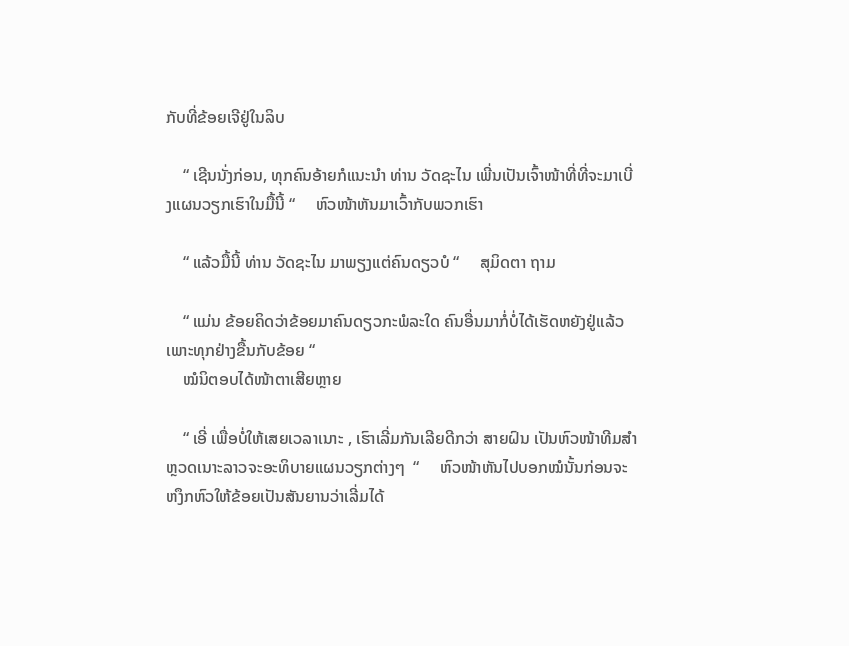ກັບທີ່ຂ້ອຍເຈີຢູ່ໃນລິບ

    “ ເຊີນນັ່ງກ່ອນ, ທຸກຄົນອ້າຍກໍແນະນຳ ທ່ານ ວັດຊະໄນ ເພີ່ນເປັນເຈົ້າໜ້າທີ່ທີ່ຈະມາເບີ່ງແຜນວຽກເຮົາໃນມື້ນີ້ “     ຫົວໜ້າຫັນມາເວົ້າກັບພວກເຮົາ

    “ ແລ້ວມື້ນີ້ ທ່ານ ວັດຊະໄນ ມາພຽງແຕ່ຄົນດຽວບໍ “     ສຸມິດຕາ ຖາມ

    “ ແມ່ນ ຂ້ອຍຄິດວ່າຂ້ອຍມາຄົນດຽວກະພໍລະໃດ ຄົນອື່ນມາກໍ່ບໍ່ໄດ້ເຮັດຫຍັງຢູ່ແລ້ວເພາະທຸກຢ່າງຂື້ນກັບຂ້ອຍ “
    ໝໍນິຕອບໄດ້ໜ້າຕາເສີຍຫຼາຍ

    “ ເອີ່ ເພື່ອບໍ່ໃຫ້ເສຍເວລາເນາະ , ເຮົາເລີ່ມກັນເລີຍດີກວ່າ ສາຍຝົນ ເປັນຫົວໜ້າທີມສຳຫຼວດເນາະລາວຈະອະທິບາຍແຜນວຽກຕ່າງໆ  “     ຫົວໜ້າຫັນໄປບອກໝໍນັ້ນກ່ອນຈະຫງຶກຫົວໃຫ້ຂ້ອຍເປັນສັນຍານວ່າເລີ່ມໄດ້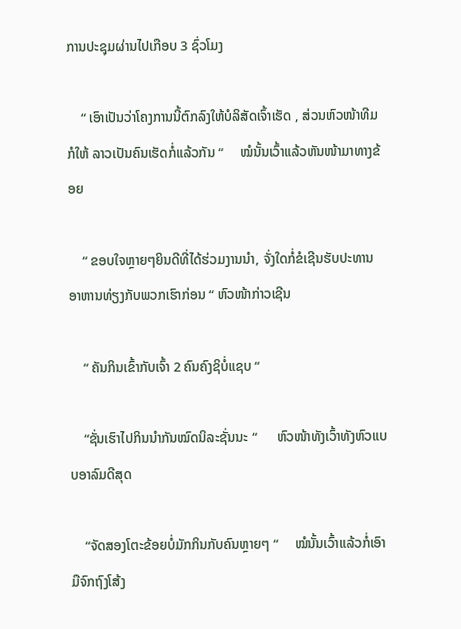ການປະຊຸມຜ່ານໄປເກືອບ 3 ຊົ່ວໂມງ

    “ ເອົາເປັນວ່າໂຄງການນີ້ຕົກລົງໃຫ້ບໍລິສັດເຈົ້າເຮັດ , ສ່ວນຫົວໜ້າທີມກໍໃຫ້ ລາວເປັນຄົນເຮັດກໍ່ແລ້ວກັນ “     ໝໍນັ້ນເວົ້າແລ້ວຫັນໜ້າມາທາງຂ້ອຍ

    “ ຂອບໃຈຫຼາຍໆຍິນດີທີ່ໄດ້ຮ່ວມງານນຳ, ຈັ່ງໃດກໍ່ຂໍເຊີນຮັບປະທານອາຫານທ່ຽງກັບພວກເຮົາກ່ອນ “ ຫົວໜ້າກ່າວເຊີນ

    “ ຄັນກິນເຂົ້າກັບເຈົ້າ 2 ຄົນຄົງຊິບໍ່ແຊບ “

    “ຊັ່ນເຮົາໄປກິນນຳກັນໝົດນິລະຊັ່ນນະ “      ຫົວໜ້າທັງເວົ້າທັງຫົວແບບອາລົມດີສຸດ

    “ຈັດສອງໂຕະຂ້ອຍບໍ່ມັກກິນກັບຄົນຫຼາຍໆ “     ໝໍນັ້ນເວົ້າແລ້ວກໍ່ເອົາມືຈົກຖົງໂສ້ງ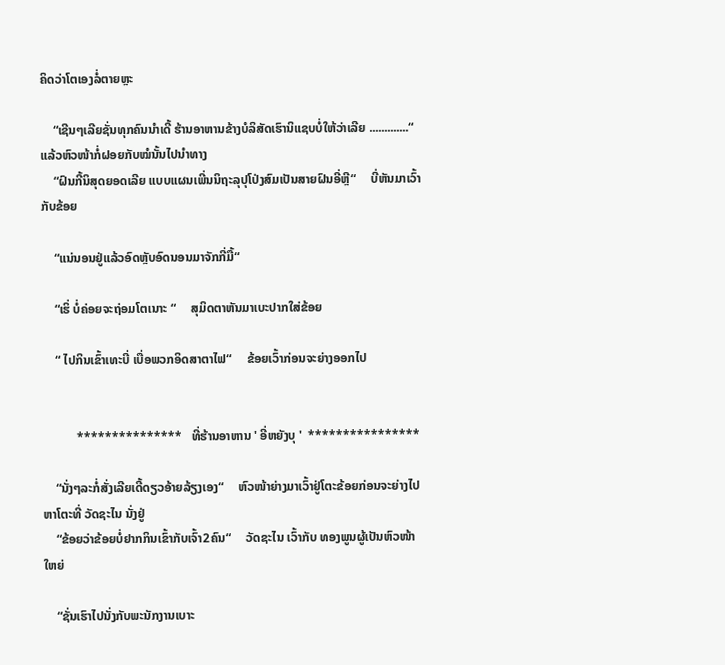ຄິດວ່າໂຕເອງລໍ່ຕາຍຫຼະ

    “ເຊີນໆເລີຍຊັ່ນທຸກຄົນນຳເດີ້ ຮ້ານອາຫານຂ້າງບໍລິສັດເຮົານິແຊບບໍ່ໃຫ້ວ່າເລີຍ .............“ ແລ້ວຫົວໜ້າກໍ່ຝອຍກັບໝໍນັ້ນໄປນຳທາງ
    “ຝົນກີ້ນິສຸດຍອດເລີຍ ແບບແຜນເພີ່ນນິຖະລຸປຸໂປ່ງສົມເປັນສາຍຝົນອີ່ຫຼີ“     ບີ່ຫັນມາເວົ້າກັບຂ້ອຍ

    “ແນ່ນອນຢູ່ແລ້ວອົດຫຼັບອົດນອນມາຈັກກີ່ມື້“

    “ເຮິ່ ບໍ່ຄ່ອຍຈະຖ່ອມໂຕເນາະ “     ສຸມິດຕາຫັນມາເບະປາກໃສ່ຂ້ອຍ

    “ ໄປກິນເຂົ້າເທະບີ່ ເບື່ອພວກອິດສາຕາໄຟ“     ຂ້ອຍເວົ້າກ່ອນຈະຍ່າງອອກໄປ


           ***************   ທີ່ຮ້ານອາຫານ ' ອີ່ຫຍັງບຸ '  ****************

    “ນັ່ງໆລະກໍ່ສັ່ງເລີຍເດີ້ດຽວອ້າຍລ້ຽງເອງ“     ຫົວໜ້າຍ່າງມາເວົ້າຢູ່ໂຕະຂ້ອຍກ່ອນຈະຍ່າງໄປຫາໂຕະທີ່ ວັດຊະໄນ ນັ່ງຢູ່
    “ຂ້ອຍວ່າຂ້ອຍບໍ່ຢາກກິນເຂົ້າກັບເຈົ້າ2ຄົນ“     ວັດຊະໄນ ເວົ້າກັບ ທອງພູນຜູ້ເປັນຫົວໜ້າໃຫຍ່

    “ຊັ່ນເຮົາໄປນັ່ງກັບພະນັກງານເບາະ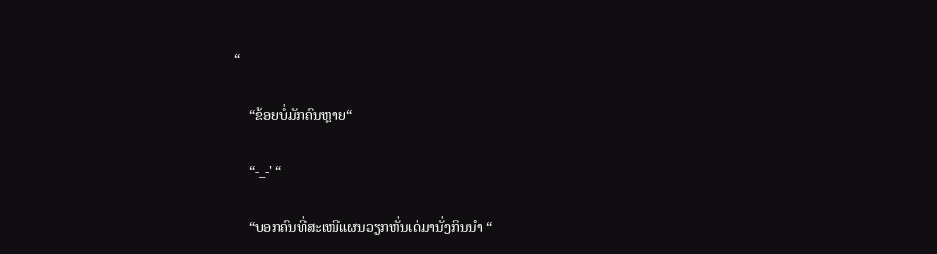“

    “ຂ້ອຍບໍ່ມັກຄົນຫຼາຍ“

    “-_-' “

    “ບອກຄົນທີ່ສະເໜີແຜນວຽກຫັ່ນເດ່ມານັ່ງກິນນຳ “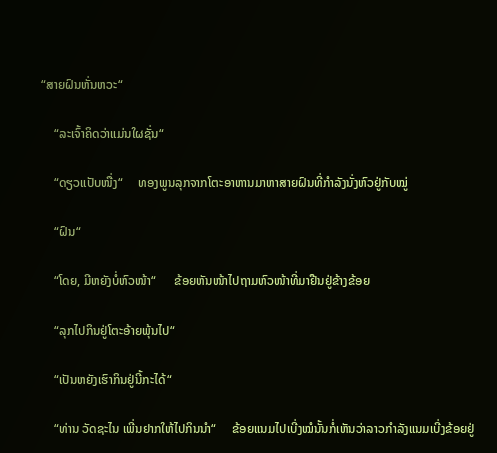“ສາຍຝົນຫັ່ນຫວະ“

    “ລະເຈົ້າຄິດວ່າແມ່ນໃຜຊັ່ນ“

    “ດຽວແປັບໜື່ງ“     ທອງພູນລຸກຈາກໂຕະອາຫານມາຫາສາຍຝົນທີ່ກຳລັງນັ່ງຫົວຢູ່ກັບໝູ່

    “ຝົນ“

    “ໂດຍ, ມີຫຍັງບໍ່ຫົວໜ້າ“      ຂ້ອຍຫັນໜ້າໄປຖາມຫົວໜ້າທີ່ມາຢືນຢູ່ຂ້າງຂ້ອຍ

    “ລຸກໄປກິນຢູ່ໂຕະອ້າຍພຸ້ນໄປ“

    “ເປັນຫຍັງເຮົາກິນຢູ່ນີ້ກະໄດ້“

    “ທ່ານ ວັດຊະໄນ ເພີ່ນຢາກໃຫ້ໄປກິນນຳ“     ຂ້ອຍແນມໄປເບີ່ງໝໍນັ້ນກໍ່ເຫັນວ່າລາວກຳລັງແນມເບີ່ງຂ້ອຍຢູ່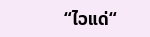“ໄວແດ່“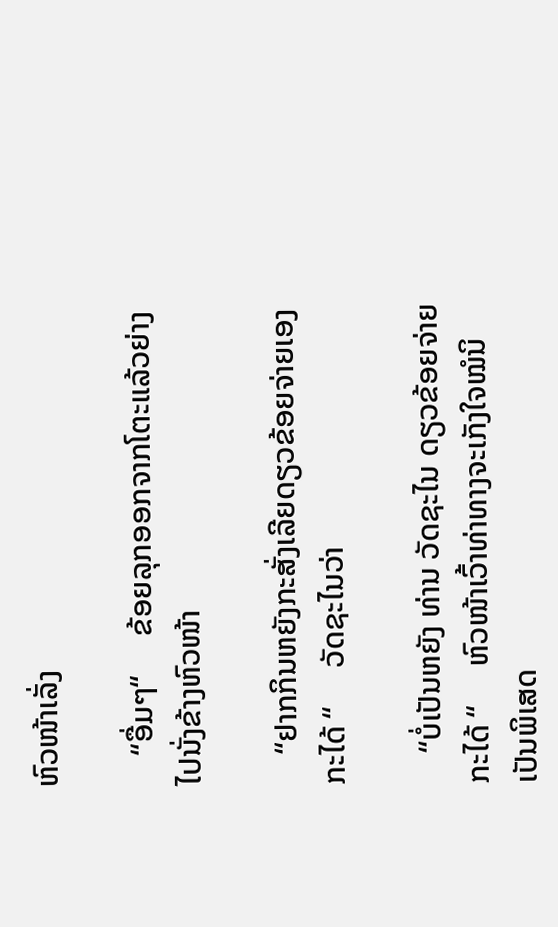ຫົວໜ້າເລັ່ງ

    “ອື່ມໆ“     ຂ້ອຍລຸກອອກຈາກໂຕະແລ້ວຍ່າງໄປນັ່ງຂ້າງຫົວໜ້າ

    “ຢາກກິນຫຍັງກະສັ່ງເລີຍດຽວຂ້ອຍຈ່າຍເອງກະໄດ້ “     ວັດຊະໄນວ່າ

    “ບໍ່ເປັນຫຍັງ ທ່ານ ວັດຊະໄນ ດຽວຂ້ອຍຈ່າຍກະໄດ້ “     ຫົວໜ້າເວົ້າທ່າທາງຈະເກັງໃຈໝໍນິເປັນພິເສດ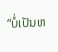“ບໍ່ເປັນຫ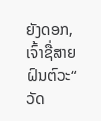ຍັງດອກ,  ເຈົ້າຊື່ສາຍຝົນຕົວະ“     ວັດ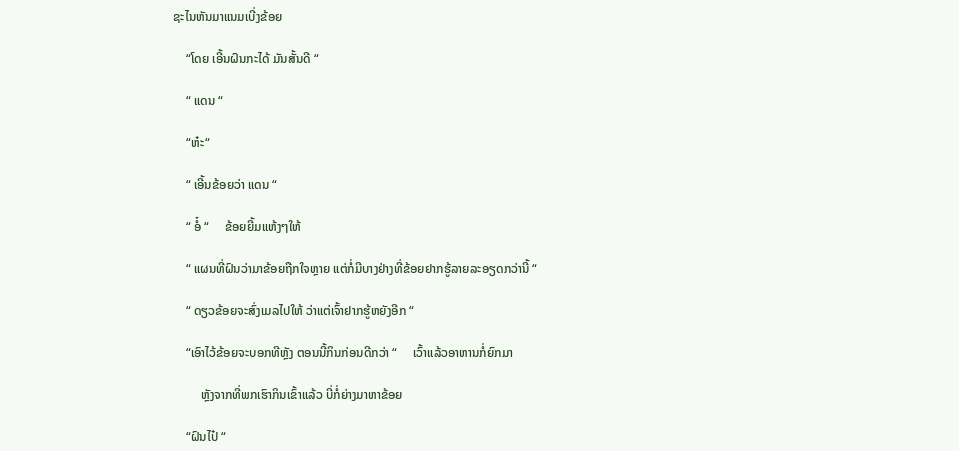ຊະໄນຫັນມາແນມເບີ່ງຂ້ອຍ

    “ໂດຍ ເອີ້ນຝົນກະໄດ້ ມັນສັ້ນດີ “

    “ ແດນ “

    “ຫ໋ະ“

    “ ເອີ້ນຂ້ອຍວ່າ ແດນ “

    “ ອໍ໋ “     ຂ້ອຍຍີ້ມແຫ້ງໆໃຫ້

    “ ແຜນທີ່ຝົນວ່າມາຂ້ອຍຖືກໃຈຫຼາຍ ແຕ່ກໍ່ມີບາງຢ່າງທີ່ຂ້ອຍຢາກຮູ້ລາຍລະອຽດກວ່ານີ້ “

    “ ດຽວຂ້ອຍຈະສົ່ງເມລໄປໃຫ້ ວ່າແຕ່ເຈົ້າຢາກຮູ້ຫຍັງອີກ “

    “ເອົາໄວ້ຂ້ອຍຈະບອກທີຫຼັງ ຕອນນີ້ກິນກ່ອນດີກວ່າ “     ເວົ້າແລ້ວອາຫານກໍ່ຍົກມາ

         ຫຼັງຈາກທີ່ພກເຮົາກິນເຂົ້າແລ້ວ ບີ່ກໍ່ຍ່າງມາຫາຂ້ອຍ

    “ຝົນໄປ໋ “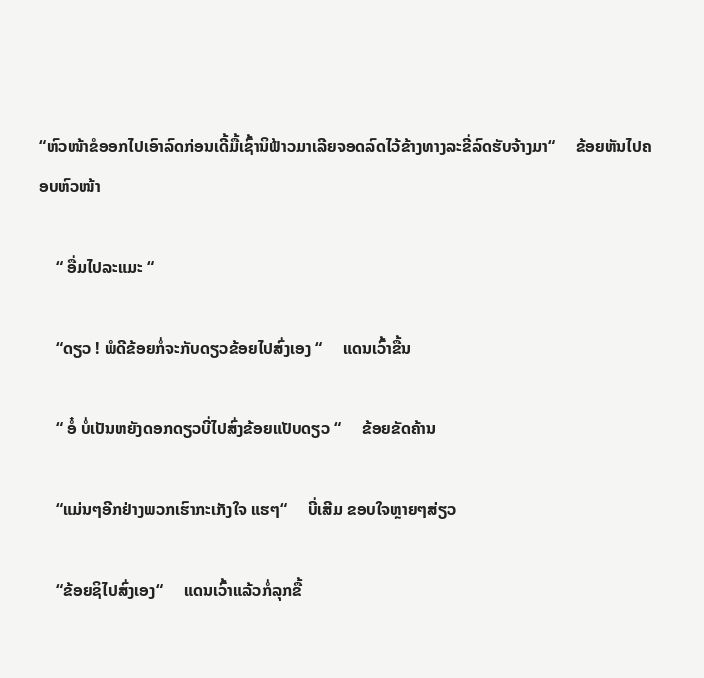“ຫົວໜ້າຂໍອອກໄປເອົາລົດກ່ອນເດີ້ມື້ເຊົ້ານິຟ້າວມາເລີຍຈອດລົດໄວ້ຂ້າງທາງລະຂີ່ລົດຮັບຈ້າງມາ“     ຂ້ອຍຫັນໄປຄອບຫົວໜ້າ

    “ ອື່ມໄປລະແມະ “

    “ດຽວ ! ພໍດີຂ້ອຍກໍ່ຈະກັບດຽວຂ້ອຍໄປສົ່ງເອງ “     ແດນເວົ້າຂື້ນ

    “ ອໍ໋ ບໍ່ເປັນຫຍັງດອກດຽວບີ່ໄປສົ່ງຂ້ອຍແປັບດຽວ “     ຂ້ອຍຂັດຄ້ານ

    “ແມ່ນໆອີກຢ່າງພວກເຮົາກະເກັງໃຈ ແຮໆ“     ບີ່ເສີມ ຂອບໃຈຫຼາຍໆສ່ຽວ

    “ຂ້ອຍຊິໄປສົ່ງເອງ“     ແດນເວົ້າແລ້ວກໍ່ລຸກຂື້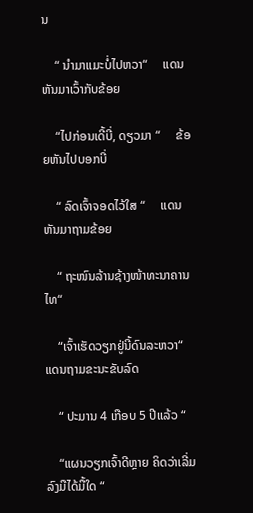ນ

    “ ນຳມາແມະບໍ່ໄປຫວາ“     ແດນຫັນມາເວົ້າກັບຂ້ອຍ

    “ໄປກ່ອນເດີ້ບີ່, ດຽວມາ “     ຂ້ອຍຫັນໄປບອກບີ່

    “ ລົດເຈົ້າຈອດໄວ້ໃສ “     ແດນຫັນມາຖາມຂ້ອຍ

    “ ຖະໜົນລ້ານຊ້າງໜ້າທະນາຄານໄທ“

    “ເຈົ້າເຮັດວຽກຢູ່ນີ້ດົນລະຫວາ“      ແດນຖາມຂະນະຂັບລົດ

    “ ປະມານ 4 ເກືອບ 5 ປີແລ້ວ “

    “ແຜນວຽກເຈົ້າດີຫຼາຍ ຄິດວ່າເລີ່ມລົງມືໄດ້ມື້ໃດ “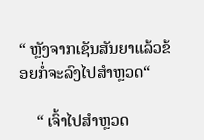“ ຫຼັງຈາກເຊັນສັນຍາແລ້ວຂ້ອຍກໍ່ຈະລົງໄປສຳຫຼວດ“

    “ ເຈົ້າໄປສຳຫຼວດ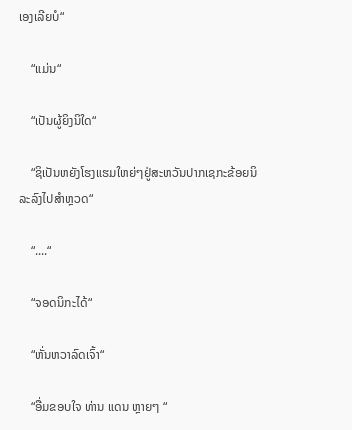ເອງເລີຍບໍ“

    “ແມ່ນ“

    “ເປັນຜູ້ຍິງນິໃດ“

    “ຊິເປັນຫຍັງໂຮງແຮມໃຫຍ່ໆຢູ່ສະຫວັນປາກເຊກະຂ້ອຍນິລະລົງໄປສຳຫຼວດ“

    “....“

    “ຈອດນິກະໄດ້“

    “ຫັ່ນຫວາລົດເຈົ້າ“

    “ອື່ມຂອບໃຈ ທ່ານ ແດນ ຫຼາຍໆ “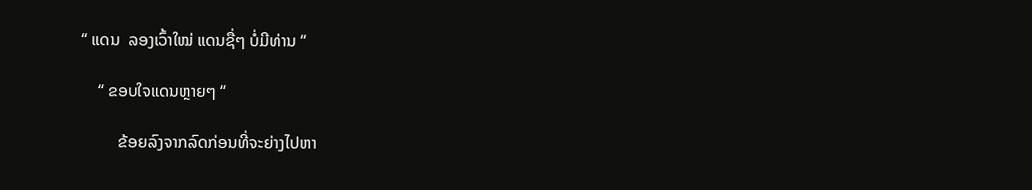“ ແດນ  ລອງເວົ້າໃໝ່ ແດນຊື່ໆ ບໍ່ມີທ່ານ “

    “ ຂອບໃຈແດນຫຼາຍໆ “

         ຂ້ອຍລົງຈາກລົດກ່ອນທີ່ຈະຍ່າງໄປຫາ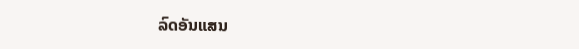ລົດອັນແສນ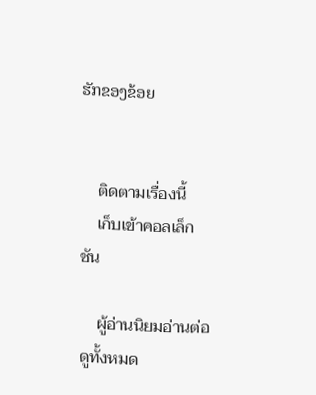ຮັກຂອງຂ້ອຍ


    ติดตามเรื่องนี้
    เก็บเข้าคอลเล็กชัน

    ผู้อ่านนิยมอ่านต่อ ดูทั้งหมด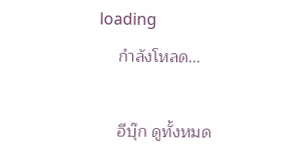loading
    กำลังโหลด...

    อีบุ๊ก ดูทั้งหมด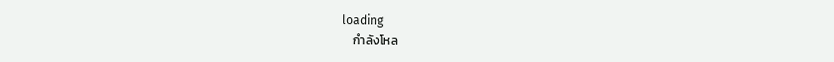loading
    กำลังโหล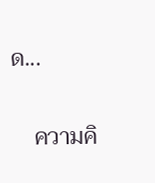ด...

    ความคิ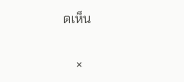ดเห็น

    ×